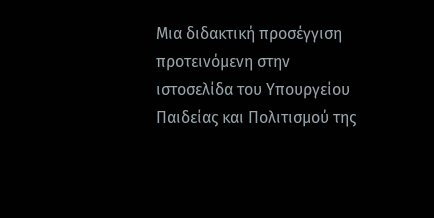Μια διδακτική προσέγγιση προτεινόμενη στην ιστοσελίδα του Υπουργείου Παιδείας και Πολιτισμού της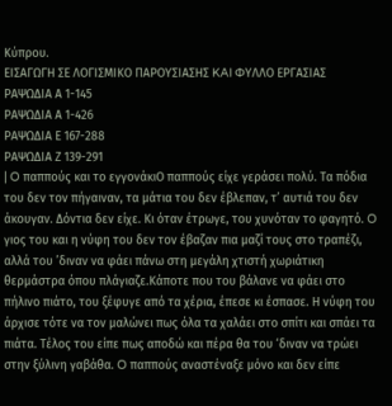Κύπρου.
ΕΙΣΑΓΩΓΗ ΣΕ ΛΟΓΙΣΜΙΚΟ ΠΑΡΟΥΣΙΑΣΗΣ KAI ΦΥΛΛΟ ΕΡΓΑΣΙΑΣ
ΡΑΨΩΔΙΑ Α 1-145
ΡΑΨΩΔΙΑ Α 1-426
ΡΑΨΩΔΙΑ Ε 167-288
ΡΑΨΩΔΙΑ Ζ 139-291
| O παππούς και το εγγονάκιO παππούς είχε γεράσει πολύ. Τα πόδια του δεν τον πήγαιναν, τα μάτια του δεν έβλεπαν, τ’ αυτιά του δεν άκουγαν. Δόντια δεν είχε. Κι όταν έτρωγε, του χυνόταν το φαγητό. O γιος του και η νύφη του δεν τον έβαζαν πια μαζί τους στο τραπέζι, αλλά του ’διναν να φάει πάνω στη μεγάλη χτιστή χωριάτικη θερμάστρα όπου πλάγιαζε.Κάποτε που του βάλανε να φάει στο πήλινο πιάτο, του ξέφυγε από τα χέρια, έπεσε κι έσπασε. Η νύφη του άρχισε τότε να τον μαλώνει πως όλα τα χαλάει στο σπίτι και σπάει τα πιάτα. Τέλος του είπε πως αποδώ και πέρα θα του ‘διναν να τρώει στην ξύλινη γαβάθα. O παππούς αναστέναξε μόνο και δεν είπε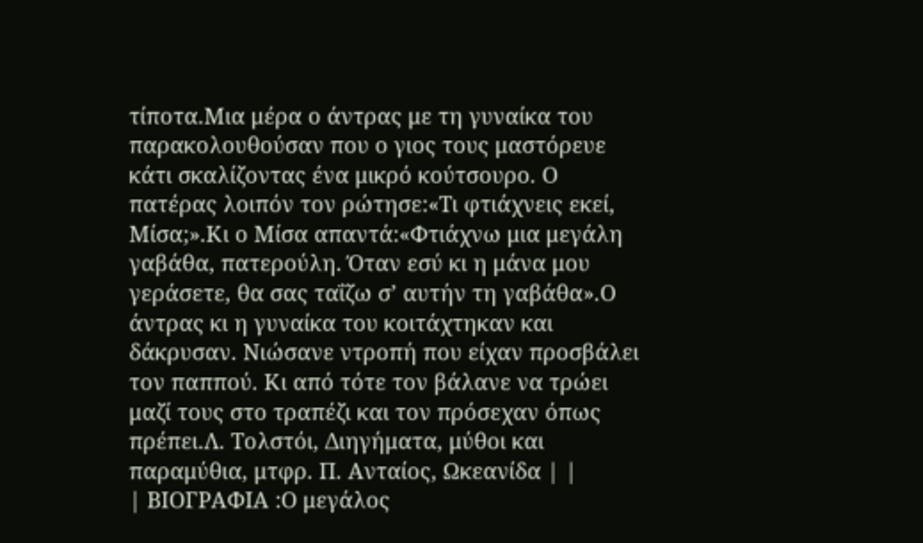τίποτα.Μια μέρα ο άντρας με τη γυναίκα του παρακολουθούσαν που ο γιος τους μαστόρευε κάτι σκαλίζοντας ένα μικρό κούτσουρο. O πατέρας λοιπόν τον ρώτησε:«Τι φτιάχνεις εκεί, Μίσα;».Κι ο Μίσα απαντά:«Φτιάχνω μια μεγάλη γαβάθα, πατερούλη. Όταν εσύ κι η μάνα μου γεράσετε, θα σας ταΐζω σ’ αυτήν τη γαβάθα».O άντρας κι η γυναίκα του κοιτάχτηκαν και δάκρυσαν. Νιώσανε ντροπή που είχαν προσβάλει τον παππού. Κι από τότε τον βάλανε να τρώει μαζί τους στο τραπέζι και τον πρόσεχαν όπως πρέπει.Λ. Τολστόι, Διηγήματα, μύθοι και παραμύθια, μτφρ. Π. Ανταίος, Ωκεανίδα | |
| ΒΙΟΓΡΑΦΙΑ :O μεγάλος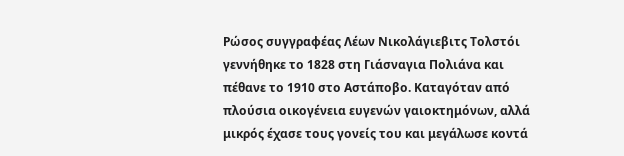Pώσος συγγραφέας Λέων Νικολάγιεβιτς Τολστόι γεννήθηκε το 1828 στη Γιάσναγια Πολιάνα και πέθανε το 1910 στο Αστάποβο. Καταγόταν από πλούσια οικογένεια ευγενών γαιοκτημόνων, αλλά μικρός έχασε τους γονείς του και μεγάλωσε κοντά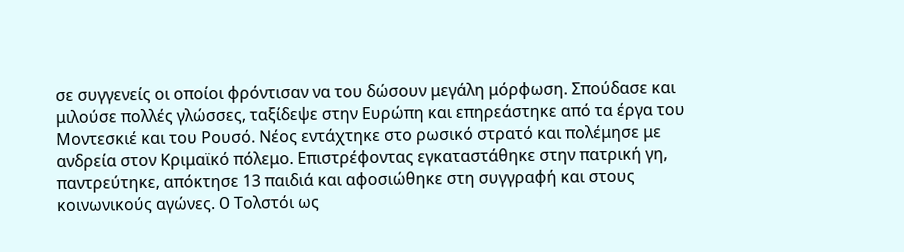σε συγγενείς οι οποίοι φρόντισαν να του δώσουν μεγάλη μόρφωση. Σπούδασε και μιλούσε πολλές γλώσσες, ταξίδεψε στην Ευρώπη και επηρεάστηκε από τα έργα του Μοντεσκιέ και του Ρουσό. Νέος εντάχτηκε στο ρωσικό στρατό και πολέμησε με ανδρεία στον Κριμαϊκό πόλεμο. Επιστρέφοντας εγκαταστάθηκε στην πατρική γη, παντρεύτηκε, απόκτησε 13 παιδιά και αφοσιώθηκε στη συγγραφή και στους κοινωνικούς αγώνες. O Τολστόι ως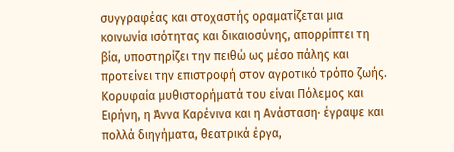συγγραφέας και στοχαστής οραματίζεται μια κοινωνία ισότητας και δικαιοσύνης, απορρίπτει τη βία, υποστηρίζει την πειθώ ως μέσο πάλης και προτείνει την επιστροφή στον αγροτικό τρόπο ζωής. Κορυφαία μυθιστορήματά του είναι Πόλεμος και Ειρήνη, η Άννα Καρένινα και η Ανάσταση· έγραψε και πολλά διηγήματα, θεατρικά έργα,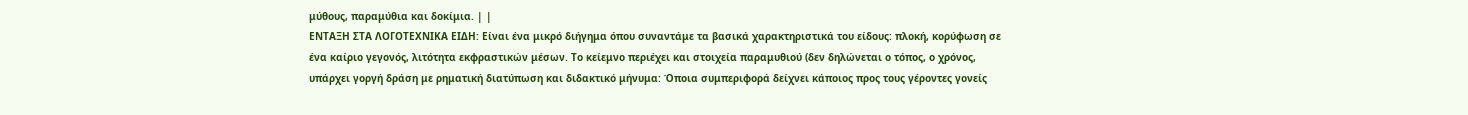μύθους, παραμύθια και δοκίμια. | |
ΕΝΤΑΞΗ ΣΤΑ ΛΟΓΟΤΕΧΝΙΚΑ ΕΙΔΗ: Είναι ένα μικρό διήγημα όπου συναντάμε τα βασικά χαρακτηριστικά του είδους: πλοκή, κορύφωση σε ένα καίριο γεγονός, λιτότητα εκφραστικών μέσων. Το κείεμνο περιέχει και στοιχεία παραμυθιού (δεν δηλώνεται ο τόπος, ο χρόνος, υπάρχει γοργή δράση με ρηματική διατύπωση και διδακτικό μήνυμα: Όποια συμπεριφορά δείχνει κάποιος προς τους γέροντες γονείς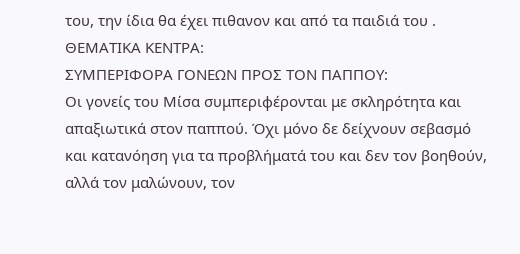του, την ίδια θα έχει πιθανον και από τα παιδιά του .
ΘΕΜΑΤΙΚΑ ΚΕΝΤΡΑ:
ΣΥΜΠΕΡΙΦΟΡΑ ΓΟΝΕΩΝ ΠΡΟΣ ΤΟΝ ΠΑΠΠΟΥ:
Οι γονείς του Μίσα συμπεριφέρονται με σκληρότητα και απαξιωτικά στον παππού. Όχι μόνο δε δείχνουν σεβασμό και κατανόηση για τα προβλήματά του και δεν τον βοηθούν, αλλά τον μαλώνουν, τον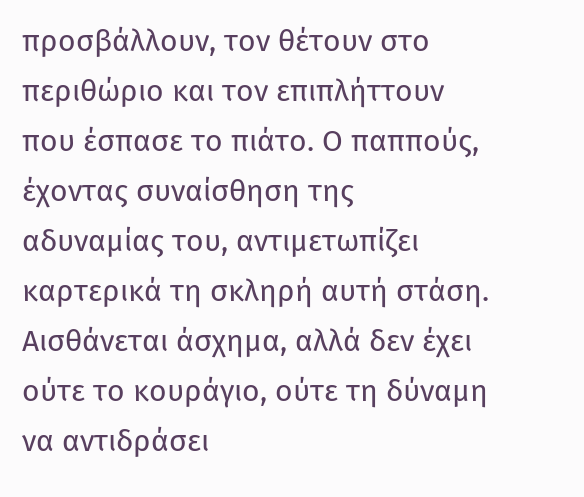προσβάλλουν, τον θέτουν στο περιθώριο και τον επιπλήττουν που έσπασε το πιάτο. Ο παππούς, έχοντας συναίσθηση της αδυναμίας του, αντιμετωπίζει καρτερικά τη σκληρή αυτή στάση. Αισθάνεται άσχημα, αλλά δεν έχει ούτε το κουράγιο, ούτε τη δύναμη να αντιδράσει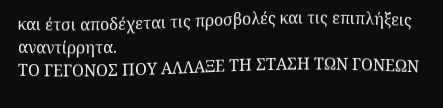και έτσι αποδέχεται τις προσβολές και τις επιπλήξεις αναντίρρητα.
ΤΟ ΓΕΓΟΝΟΣ ΠΟΥ ΑΛΛΑΞΕ ΤΗ ΣΤΑΣΗ ΤΩΝ ΓΟΝΕΩΝ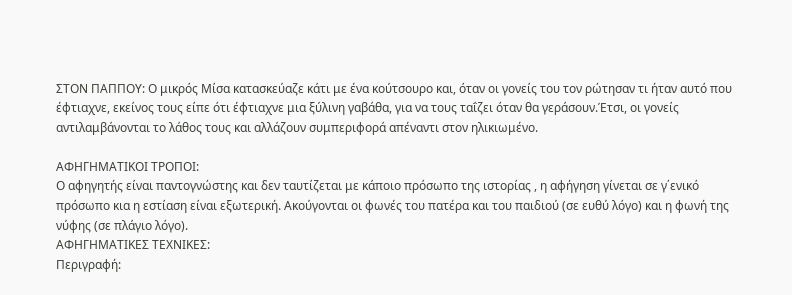ΣΤΟΝ ΠΑΠΠΟΥ: Ο μικρός Μίσα κατασκεύαζε κάτι με ένα κούτσουρο και, όταν οι γονείς του τον ρώτησαν τι ήταν αυτό που έφτιαχνε, εκείνος τους είπε ότι έφτιαχνε μια ξύλινη γαβάθα, για να τους ταΐζει όταν θα γεράσουν.Έτσι, οι γονείς αντιλαμβάνονται το λάθος τους και αλλάζουν συμπεριφορά απέναντι στον ηλικιωμένο.

ΑΦΗΓΗΜΑΤΙΚΟΙ ΤΡΟΠΟΙ:
Ο αφηγητής είναι παντογνώστης και δεν ταυτίζεται με κάποιο πρόσωπο της ιστορίας , η αφήγηση γίνεται σε γ΄ενικό πρόσωπο κια η εστίαση είναι εξωτερική. Ακούγονται οι φωνές του πατέρα και του παιδιού (σε ευθύ λόγο) και η φωνή της νύφης (σε πλάγιο λόγο).
ΑΦΗΓΗΜΑΤΙΚΕΣ ΤΕΧΝΙΚΕΣ:
Περιγραφή: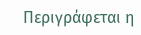Περιγράφεται η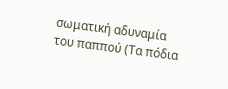σωματική αδυναμία του παππού (Τα πόδια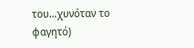του…χυνόταν το φαγητό)